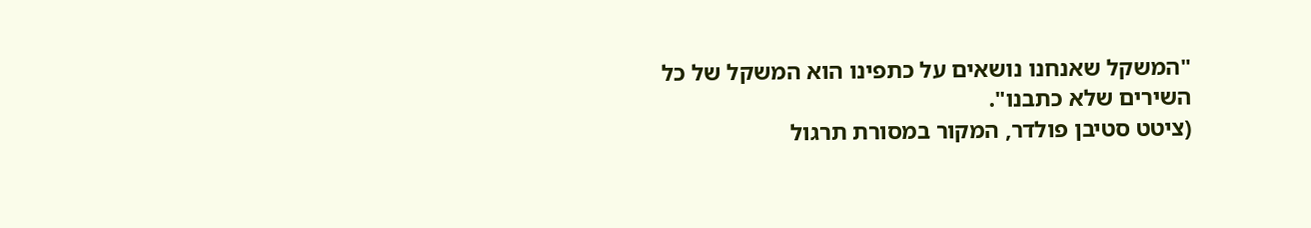"המשקל שאנחנו נושאים על כתפינו הוא המשקל של כל השירים שלא כתבנו".
(ציטט סטיבן פולדר, המקור במסורת תרגול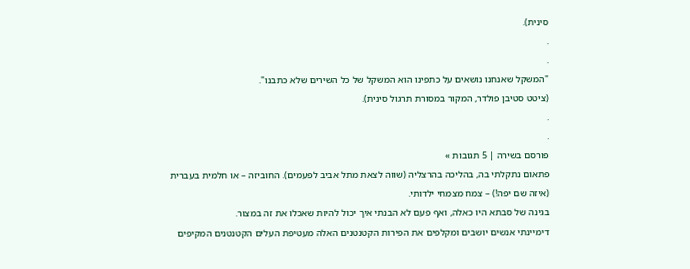סינית).
.
.
"המשקל שאנחנו נושאים על כתפינו הוא המשקל של כל השירים שלא כתבנו".
(ציטט סטיבן פולדר, המקור במסורת תרגול סינית).
.
.
פורסם בשירה | 5 תגובות »
פתאום נתקלתי בה, בהליכה בהרצליה (שווה לצאת מתל אביב לפעמים). החוביזה – או חלמית בעברית (איזה שם יפה!) – צמח מצמחי ילדותי.
בגינה של סבתא היו כאלה, ואף פעם לא הבנתי איך יכול להיות שאכלו את זה במצור.
דימיינתי אנשים יושבים ומקלפים את הפירות הקטנטנים האלה מעטיפת העלים הקטנטנים המקיפים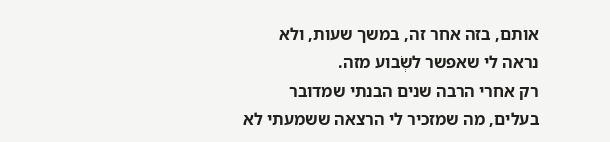אותם, בזה אחר זה, במשך שעות, ולא נראה לי שאפשר לשְׂבוע מזה.
רק אחרי הרבה שנים הבנתי שמדובר בעלים, מה שמזכיר לי הרצאה ששמעתי לא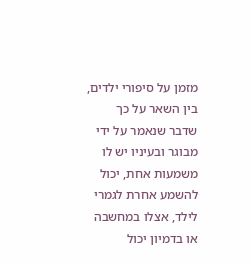מזמן על סיפורי ילדים, בין השאר על כך שדבר שנאמר על ידי מבוגר ובעיניו יש לו משמעות אחת, יכול להשמע אחרת לגמרי לילד, אצלו במחשבה או בדמיון יכול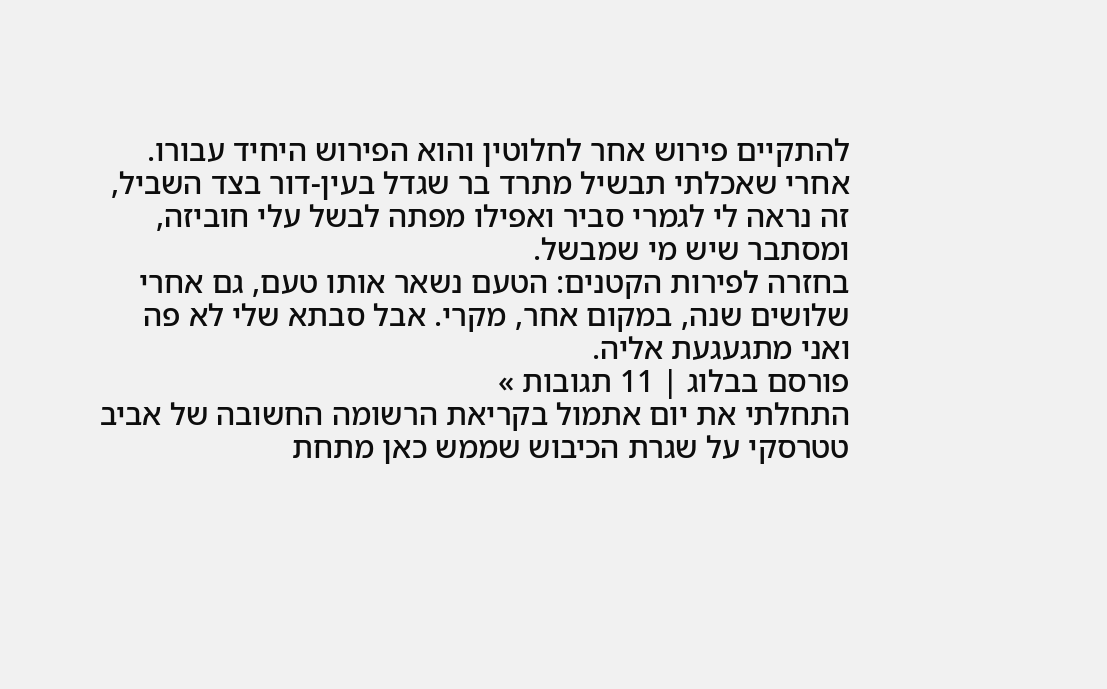להתקיים פירוש אחר לחלוטין והוא הפירוש היחיד עבורו.
אחרי שאכלתי תבשיל מתרד בר שגדל בעין-דור בצד השביל, זה נראה לי לגמרי סביר ואפילו מפתה לבשל עלי חוביזה, ומסתבר שיש מי שמבשל.
בחזרה לפירות הקטנים: הטעם נשאר אותו טעם, גם אחרי שלושים שנה, במקום אחר, מקרי. אבל סבתא שלי לא פה ואני מתגעגעת אליה.
פורסם בבלוג | 11 תגובות »
התחלתי את יום אתמול בקריאת הרשומה החשובה של אביב טטרסקי על שגרת הכיבוש שממש כאן מתחת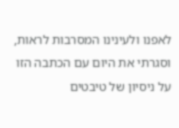לאפנו ולעינינו המסרבות לראות, וסגרתי את היום עם הכתבה הזו על ניסיון של טיבטים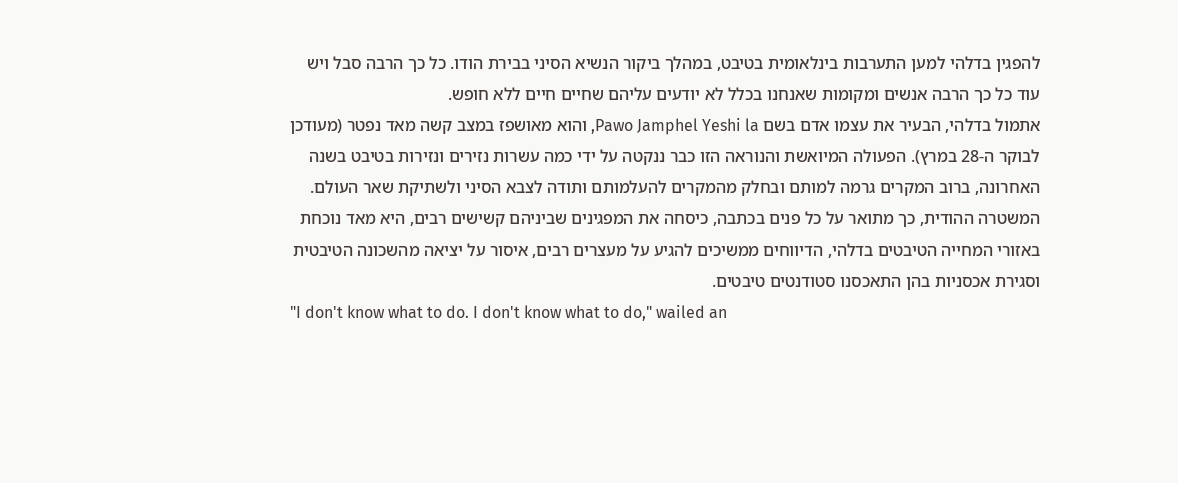להפגין בדלהי למען התערבות בינלאומית בטיבט, במהלך ביקור הנשיא הסיני בבירת הודו. כל כך הרבה סבל ויש עוד כל כך הרבה אנשים ומקומות שאנחנו בכלל לא יודעים עליהם שחיים חיים ללא חופש.
אתמול בדלהי, הבעיר את עצמו אדם בשם Pawo Jamphel Yeshi la, והוא מאושפז במצב קשה מאד נפטר (מעודכן לבוקר ה-28 במרץ). הפעולה המיואשת והנוראה הזו כבר ננקטה על ידי כמה עשרות נזירים ונזירות בטיבט בשנה האחרונה, ברוב המקרים גרמה למותם ובחלק מהמקרים להעלמותם ותודה לצבא הסיני ולשתיקת שאר העולם.
המשטרה ההודית, כך מתואר על כל פנים בכתבה, כיסחה את המפגינים שביניהם קשישים רבים, היא מאד נוכחת באזורי המחייה הטיבטים בדלהי, הדיווחים ממשיכים להגיע על מעצרים רבים, איסור על יציאה מהשכונה הטיבטית וסגירת אכסניות בהן התאכסנו סטודנטים טיבטים.
"I don't know what to do. I don't know what to do," wailed an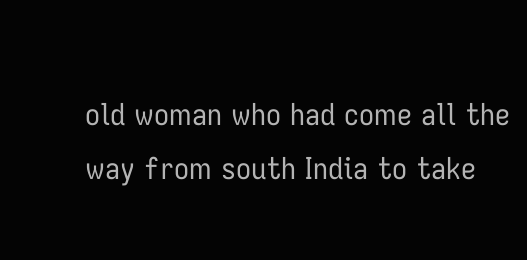old woman who had come all the way from south India to take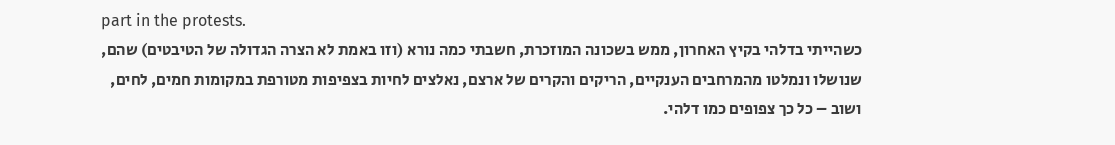part in the protests.
כשהייתי בדלהי בקיץ האחרון, ממש בשכונה המוזכרת, חשבתי כמה נורא (וזו באמת לא הצרה הגדולה של הטיבטים) שהם, שנושלו ונמלטו מהמרחבים הענקיים, הריקים והקרים של ארצם, נאלצים לחיות בצפיפות מטורפת במקומות חמים, לחים, ושוב – כל כך צפופים כמו דלהי.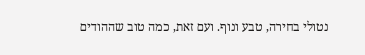נטולי בחירה, טבע ונוף. ועם זאת, כמה טוב שההודים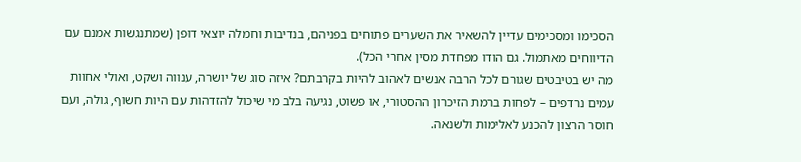הסכימו ומסכימים עדיין להשאיר את השערים פתוחים בפניהם, בנדיבות וחמלה יוצאי דופן (שמתנגשות אמנם עם הדיווחים מאתמול. גם הודו מפחדת מסין אחרי הכל).
מה יש בטיבטים שגורם לכל הרבה אנשים לאהוב להיות בקרבתם? איזה סוג של יושרה, ענווה ושקט, ואולי אחוות עמים נרדפים – לפחות ברמת הזיכרון ההסטורי, או פשוט, נגיעה בלב מי שיכול להזדהות עם היות חשוף, גולה, ועם חוסר הרצון להכנע לאלימות ולשנאה.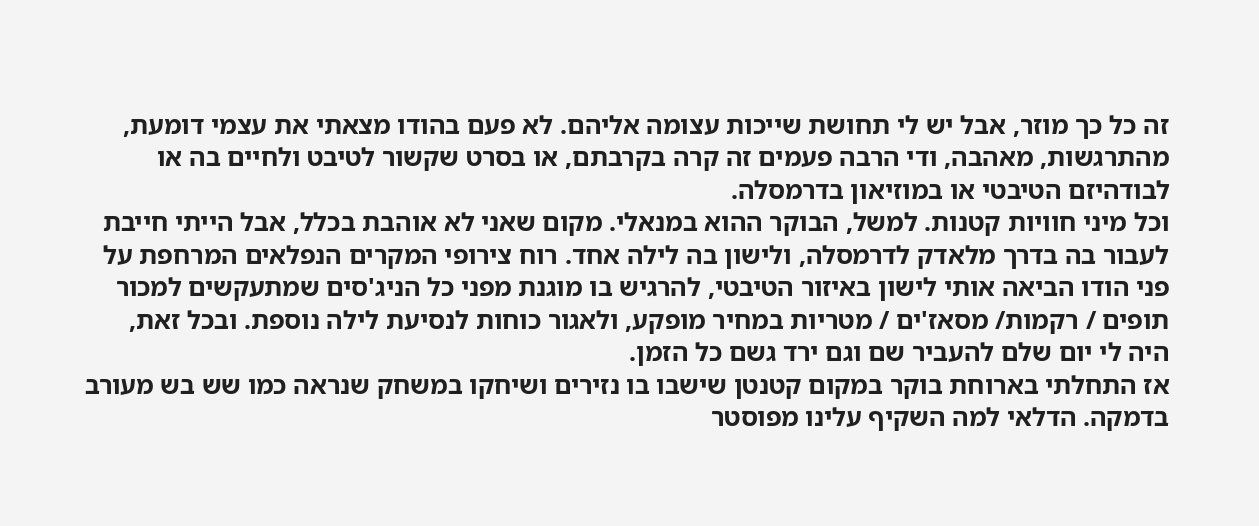זה כל כך מוזר, אבל יש לי תחושת שייכות עצומה אליהם. לא פעם בהודו מצאתי את עצמי דומעת, מהתרגשות, מאהבה, ודי הרבה פעמים זה קרה בקרבתם, או בסרט שקשור לטיבט ולחיים בה או לבודהיזם הטיבטי או במוזיאון בדרמסלה.
וכל מיני חוויות קטנות. למשל, הבוקר ההוא במנאלי. מקום שאני לא אוהבת בכלל, אבל הייתי חייבת לעבור בה בדרך מלאדק לדרמסלה, ולישון בה לילה אחד. רוח צירופי המקרים הנפלאים המרחפת על פני הודו הביאה אותי לישון באיזור הטיבטי, להרגיש בו מוגנת מפני כל הניג'סים שמתעקשים למכור תופים / רקמות/ מסאז'ים / מטריות במחיר מופקע, ולאגור כוחות לנסיעת לילה נוספת. ובכל זאת, היה לי יום שלם להעביר שם וגם ירד גשם כל הזמן.
אז התחלתי בארוחת בוקר במקום קטנטן שישבו בו נזירים ושיחקו במשחק שנראה כמו שש בש מעורב בדמקה. הדלאי למה השקיף עלינו מפוסטר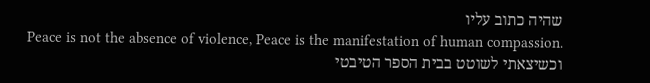שהיה כתוב עליו
Peace is not the absence of violence, Peace is the manifestation of human compassion.
וכשיצאתי לשוטט בבית הספר הטיבטי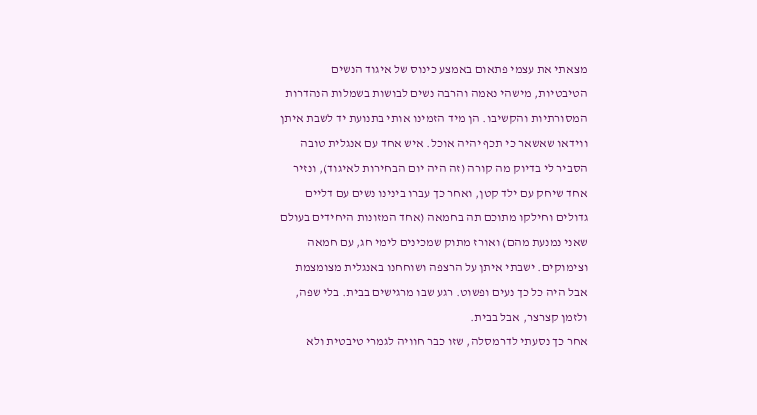מצאתי את עצמי פתאום באמצע כינוס של איגוד הנשים הטיבטיות, מישהי נאמה והרבה נשים לבושות בשמלות הנהדרות המסורתיות והקשיבו. הן מיד הזמינו אותי בתנועת יד לשבת איתן ווידאו שאשאר כי תכף יהיה אוכל. איש אחד עם אנגלית טובה הסביר לי בדיוק מה קורה (זה היה יום הבחירות לאיגוד), ונזיר אחד שיחק עם ילד קטן, ואחר כך עברו בינינו נשים עם דליים גדולים וחילקו מתוכם תה בחמאה (אחד המזונות היחידים בעולם שאני נמנעת מהם) ואורז מתוק שמכינים לימי חג, עם חמאה וצימוקים. ישבתי איתן על הרצפה ושוחחנו באנגלית מצומצמת אבל היה כל כך נעים ופשוט. רגע שבו מרגישים בבית. בלי שפה, ולזמן קצרצר, אבל בבית.
אחר כך נסעתי לדרמסלה, שזו כבר חוויה לגמרי טיבטית ולא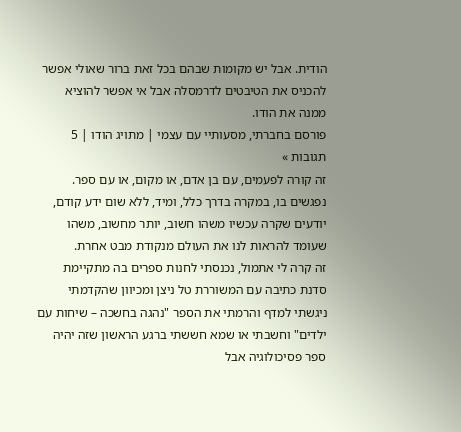הודית. אבל יש מקומות שבהם בכל זאת ברור שאולי אפשר להכניס את הטיבטים לדרמסלה אבל אי אפשר להוציא ממנה את הודו.
פורסם בחברתי, מסעותיי עם עצמי | מתויג הודו | 5 תגובות »
זה קורה לפעמים, עם בן אדם, או מקום, או עם ספר. נפגשים בו, במקרה בדרך כלל, ומיד, ללא שום ידע קודם, יודעים שקרה עכשיו משהו חשוב, יותר מחשוב, משהו שעומד להראות לנו את העולם מנקודת מבט אחרת.
זה קרה לי אתמול, נכנסתי לחנות ספרים בה מתקיימת סדנת כתיבה עם המשוררת טל ניצן ומכיוון שהקדמתי ניגשתי למדף והרמתי את הספר "נהגה בחשכה – שיחות עם ילדים" וחשבתי או שמא חששתי ברגע הראשון שזה יהיה ספר פסיכולוגיה אבל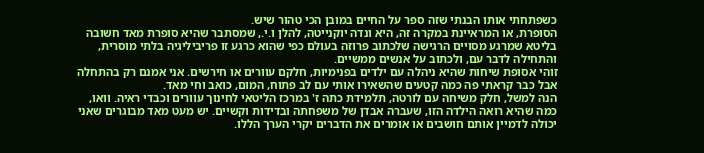כשפתחתי אותו הבנתי שזה ספר על החיים במובן הכי טהור שיש.
הסופרת, או המראיינת במקרה זה, היא ונדה יוקנייטה, להלן ו.י., שמסתבר שהיא סופרת מאד חשובה בליטא שמרגע מסויים הרגישה שלכתוב פרוזה בעולם כפי שהוא כרגע זו פריביליגיה בלתי מוסרית, והתחילה לדבר עם, ולכתוב על אנשים ממשיים.
זוהי אסופת שיחות שהיא ניהלה עם ילדים בפנימיות, חלקם עוורים או חירשים. אני אמנם רק בהתחלה אבל כבר קראתי פה כמה קטעים שהשאירו אותי עם לב פתוח, המום, כואב וחי מאד.
הנה למשל, חלק משיחה עם לורטה, תלמידת כתה ז' במרכז הליטאי לחינוך עוורים וכבדי ראיה. וואו, כמה שהיא רואה הילדה הזו, שעברה אבדן של משפחתה ובדידות וקשיים. יש מעט מאד מבוגרים שאני יכולה לדמיין אותם חושבים או אומרים את הדברים יקרי הערך הללו.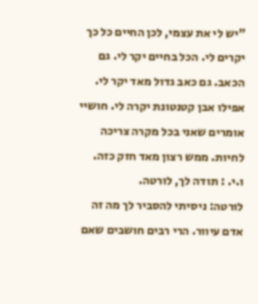"יש לי את עצמי, לכן החיים כל כך יקרים לי. הכל בחיים יקר לי. גם הכאב. גם כאב גדול מאד יקר לי. אפילו אבן קטנטונת יקרה לי. חושיי אומרים שאני בכל מקרה צריכה לחיות. ממש רצון מאד חזק כזה.
ו.י. : תודה לך, לורטה.
לורטה: ניסיתי להסביר לך מה זה אדם עיוור. הרי רבים חושבים שאם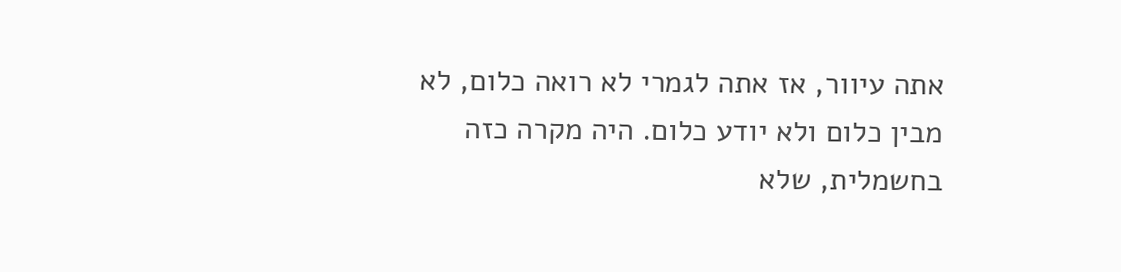אתה עיוור, אז אתה לגמרי לא רואה כלום, לא מבין כלום ולא יודע כלום. היה מקרה כזה בחשמלית, שלא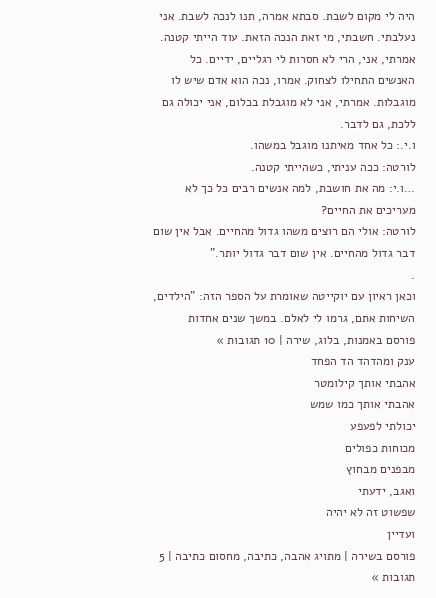היה לי מקום לשבת. סבתא אמרה, תנו לנכה לשבת. אני נעלבתי. חשבתי, מי זאת הנכה הזאת. עוד הייתי קטנה. אמרתי, אני, הרי לא חסרות לי רגליים, ידיים. כל האנשים התחילו לצחוק. אמרו, נכה הוא אדם שיש לו מוגבלות. אמרתי, אני לא מוגבלת בכלום, אני יכולה גם ללכת, גם לדבר.
ו.י.: כל אחד מאיתנו מוגבל במשהו.
לורטה: ככה עניתי, כשהייתי קטנה.
…ו.י: מה את חושבת, למה אנשים רבים כל כך לא מעריכים את החיים?
לורטה: אולי הם רוצים משהו גדול מהחיים. אבל אין שום דבר גדול מהחיים. אין שום דבר גדול יותר."
.
וכאן ראיון עם יוקייטה שאומרת על הספר הזה: "הילדים, השיחות אתם, גרמו לי לאלם. במשך שנים אחדות
פורסם באמנות, בלוג, שירה | 10 תגובות »
ענק ומהדהד הד הפחד
אהבתי אותך קילומטר
אהבתי אותך כמו שמש
יכולתי לפעפע
מכוחות כפולים
מבפנים מבחוץ
ואגב, ידעתי
שפשוט זה לא יהיה
ועדיין
פורסם בשירה | מתויג אהבה, כתיבה, מחסום כתיבה | 5 תגובות »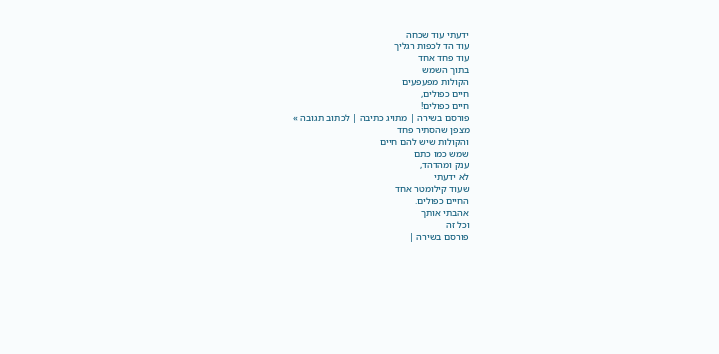ידעתי עוד שכחה
עוד הד לכפות רגליך
עוד פחד אחד
בתוך השמש
הקולות מפעפעים
חיים כפולים,
חיים כפולים!
פורסם בשירה | מתויג כתיבה | לכתוב תגובה »
מצפן שהסתיר פחד
והקולות שיש להם חיים
שמש כמו כתם
ענק ומהדהד,
לא ידעתי
שעוד קילומטר אחד
החיים כפולים.
אהבתי אותך
וכל זה
פורסם בשירה |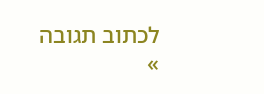לכתוב תגובה »